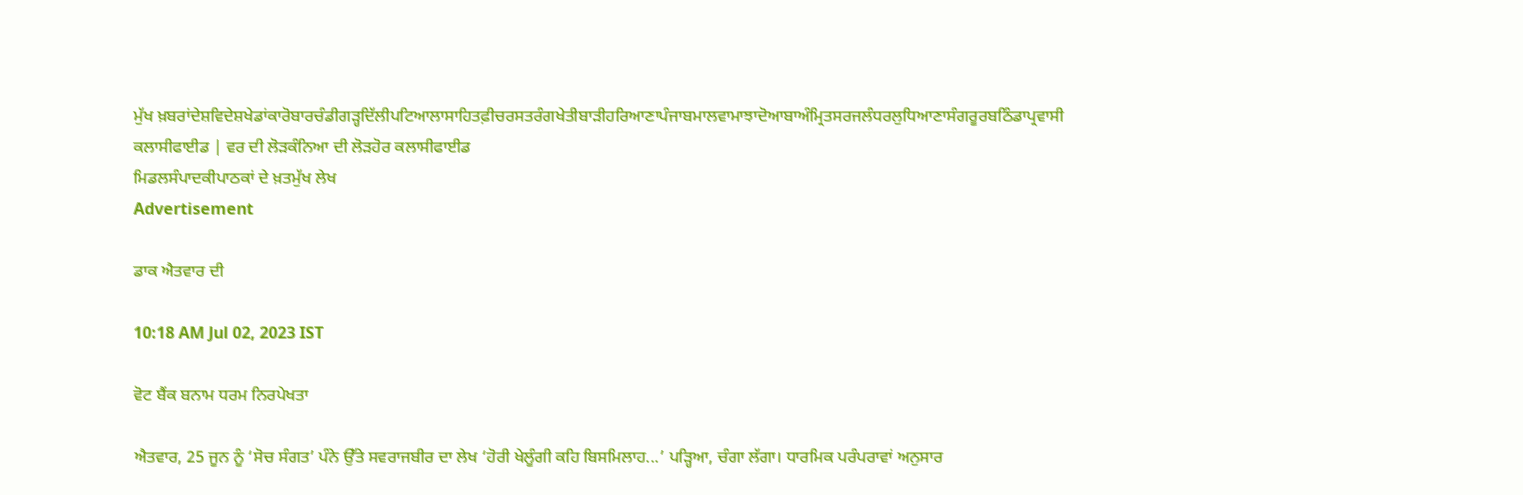ਮੁੱਖ ਖ਼ਬਰਾਂਦੇਸ਼ਵਿਦੇਸ਼ਖੇਡਾਂਕਾਰੋਬਾਰਚੰਡੀਗੜ੍ਹਦਿੱਲੀਪਟਿਆਲਾਸਾਹਿਤਫ਼ੀਚਰਸਤਰੰਗਖੇਤੀਬਾੜੀਹਰਿਆਣਾਪੰਜਾਬਮਾਲਵਾਮਾਝਾਦੋਆਬਾਅੰਮ੍ਰਿਤਸਰਜਲੰਧਰਲੁਧਿਆਣਾਸੰਗਰੂਰਬਠਿੰਡਾਪ੍ਰਵਾਸੀ
ਕਲਾਸੀਫਾਈਡ | ਵਰ ਦੀ ਲੋੜਕੰਨਿਆ ਦੀ ਲੋੜਹੋਰ ਕਲਾਸੀਫਾਈਡ
ਮਿਡਲਸੰਪਾਦਕੀਪਾਠਕਾਂ ਦੇ ਖ਼ਤਮੁੱਖ ਲੇਖ
Advertisement

ਡਾਕ ਐਤਵਾਰ ਦੀ

10:18 AM Jul 02, 2023 IST

ਵੋਟ ਬੈਂਕ ਬਨਾਮ ਧਰਮ ਨਿਰਪੇਖਤਾ

ਐਤਵਾਰ, 25 ਜੂਨ ਨੂੰ ‘ਸੋਚ ਸੰਗਤ’ ਪੰਨੇ ਉੱਤੇ ਸਵਰਾਜਬੀਰ ਦਾ ਲੇਖ ‘ਹੋਰੀ ਖੇਲੂੰਗੀ ਕਹਿ ਬਿਸਮਿਲਾਹ...’ ਪਡ਼੍ਹਿਆ, ਚੰਗਾ ਲੱਗਾ। ਧਾਰਮਿਕ ਪਰੰਪਰਾਵਾਂ ਅਨੁਸਾਰ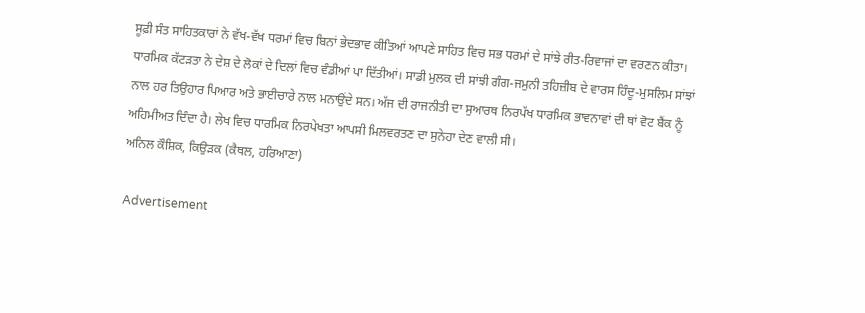ਸੂਫ਼ੀ ਸੰਤ ਸਾਹਿਤਕਾਰਾਂ ਨੇ ਵੱਖ-ਵੱਖ ਧਰਮਾਂ ਵਿਚ ਬਿਨਾਂ ਭੇਦਭਾਵ ਕੀਤਿਆਂ ਆਪਣੇ ਸਾਹਿਤ ਵਿਚ ਸਭ ਧਰਮਾਂ ਦੇ ਸਾਂਝੇ ਰੀਤ-ਰਿਵਾਜਾਂ ਦਾ ਵਰਣਨ ਕੀਤਾ। ਧਾਰਮਿਕ ਕੱਟੜਤਾ ਨੇ ਦੇਸ਼ ਦੇ ਲੋਕਾਂ ਦੇ ਦਿਲਾਂ ਵਿਚ ਵੰਡੀਆਂ ਪਾ ਦਿੱਤੀਆਂ। ਸਾਡੀ ਮੁਲਕ ਦੀ ਸਾਂਝੀ ਗੰਗ-ਜਮੁਨੀ ਤਹਿਜ਼ੀਬ ਦੇ ਵਾਰਸ ਹਿੰਦੂ-ਮੁਸਲਿਮ ਸਾਂਝਾਂ ਨਾਲ ਹਰ ਤਿਉਹਾਰ ਪਿਆਰ ਅਤੇ ਭਾਈਚਾਰੇ ਨਾਲ ਮਨਾਉਂਦੇ ਸਨ। ਅੱਜ ਦੀ ਰਾਜਨੀਤੀ ਦਾ ਸੁਆਰਥ ਨਿਰਪੱਖ ਧਾਰਮਿਕ ਭਾਵਨਾਵਾਂ ਦੀ ਥਾਂ ਵੋਟ ਬੈਂਕ ਨੂੰ ਅਹਿਮੀਅਤ ਦਿੰਦਾ ਹੈ। ਲੇਖ ਵਿਚ ਧਾਰਮਿਕ ਨਿਰਪੇਖਤਾ ਆਪਸੀ ਮਿਲਵਰਤਣ ਦਾ ਸੁਨੇਹਾ ਦੇਣ ਵਾਲੀ ਸੀ।
ਅਨਿਲ ਕੌਸ਼ਿਕ, ਕਿਉੜਕ (ਕੈਥਲ, ਹਰਿਆਣਾ)

Advertisement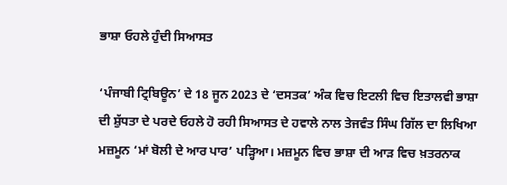ਭਾਸ਼ਾ ਓਹਲੇ ਹੁੰਦੀ ਸਿਆਸਤ

‘ਪੰਜਾਬੀ ਟ੍ਰਿਬਿਊਨ’ ਦੇ 18 ਜੂਨ 2023 ਦੇ ‘ਦਸਤਕ’ ਅੰਕ ਵਿਚ ਇਟਲੀ ਵਿਚ ਇਤਾਲਵੀ ਭਾਸ਼ਾ ਦੀ ਸ਼ੁੱਧਤਾ ਦੇ ਪਰਦੇ ਓਹਲੇ ਹੋ ਰਹੀ ਸਿਆਸਤ ਦੇ ਹਵਾਲੇ ਨਾਲ ਤੇਜਵੰਤ ਸਿੰਘ ਗਿੱਲ ਦਾ ਲਿਖਿਆ ਮਜ਼ਮੂਨ ‘ਮਾਂ ਬੋਲੀ ਦੇ ਆਰ ਪਾਰ’ ਪਡ਼੍ਹਿਆ। ਮਜ਼ਮੂਨ ਵਿਚ ਭਾਸ਼ਾ ਦੀ ਆੜ ਵਿਚ ਖ਼ਤਰਨਾਕ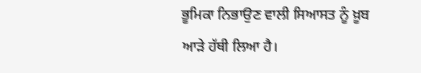ਭੂਮਿਕਾ ਨਿਭਾਉਣ ਵਾਲੀ ਸਿਆਸਤ ਨੂੰ ਖ਼ੂਬ ਆੜੇ ਹੱਥੀ ਲਿਆ ਹੈ।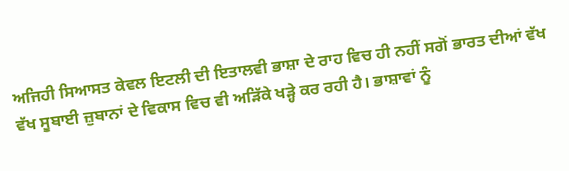ਅਜਿਹੀ ਸਿਆਸਤ ਕੇਵਲ ਇਟਲੀ ਦੀ ਇਤਾਲਵੀ ਭਾਸ਼ਾ ਦੇ ਰਾਹ ਵਿਚ ਹੀ ਨਹੀਂ ਸਗੋਂ ਭਾਰਤ ਦੀਆਂ ਵੱਖ ਵੱਖ ਸੂਬਾਈ ਜ਼ੁਬਾਨਾਂ ਦੇ ਵਿਕਾਸ ਵਿਚ ਵੀ ਅਡ਼ਿੱਕੇ ਖੜ੍ਹੇ ਕਰ ਰਹੀ ਹੈ। ਭਾਸ਼ਾਵਾਂ ਨੂੰ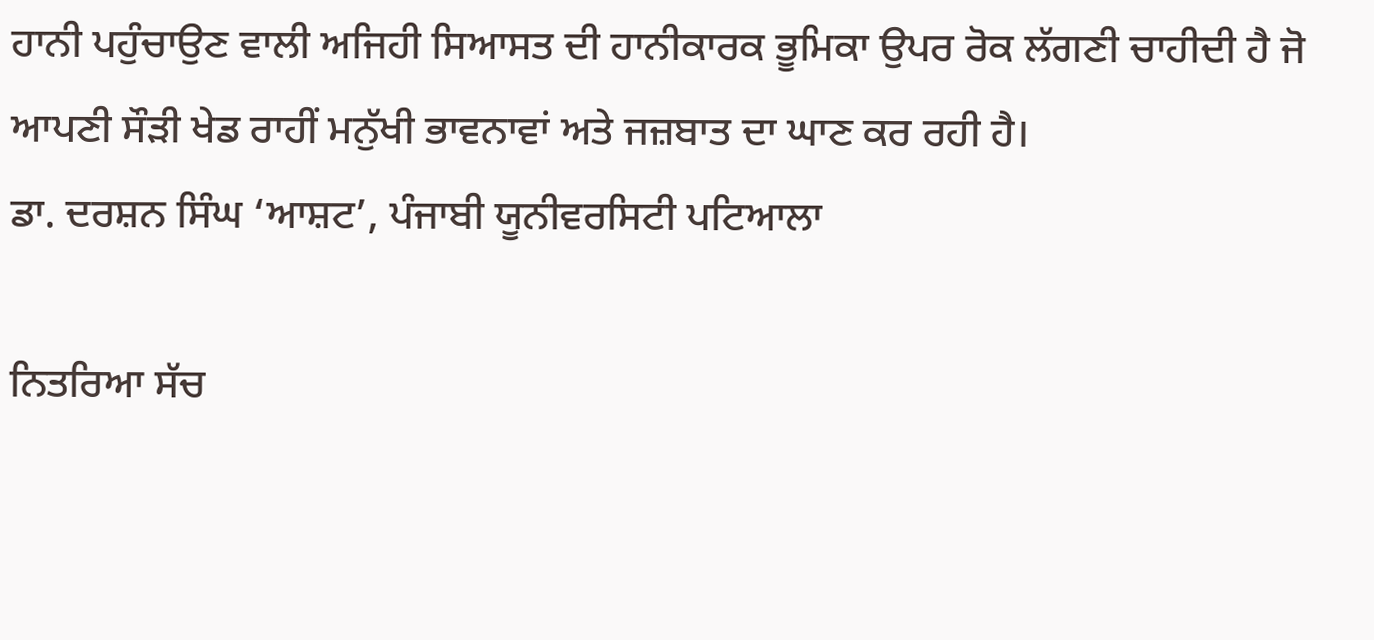ਹਾਨੀ ਪਹੁੰਚਾਉਣ ਵਾਲੀ ਅਜਿਹੀ ਸਿਆਸਤ ਦੀ ਹਾਨੀਕਾਰਕ ਭੂਮਿਕਾ ਉਪਰ ਰੋਕ ਲੱਗਣੀ ਚਾਹੀਦੀ ਹੈ ਜੋ ਆਪਣੀ ਸੌੜੀ ਖੇਡ ਰਾਹੀਂ ਮਨੁੱਖੀ ਭਾਵਨਾਵਾਂ ਅਤੇ ਜਜ਼ਬਾਤ ਦਾ ਘਾਣ ਕਰ ਰਹੀ ਹੈ।
ਡਾ. ਦਰਸ਼ਨ ਸਿੰਘ ‘ਆਸ਼ਟ’, ਪੰਜਾਬੀ ਯੂਨੀਵਰਸਿਟੀ ਪਟਿਆਲਾ

ਨਿਤਰਿਆ ਸੱਚ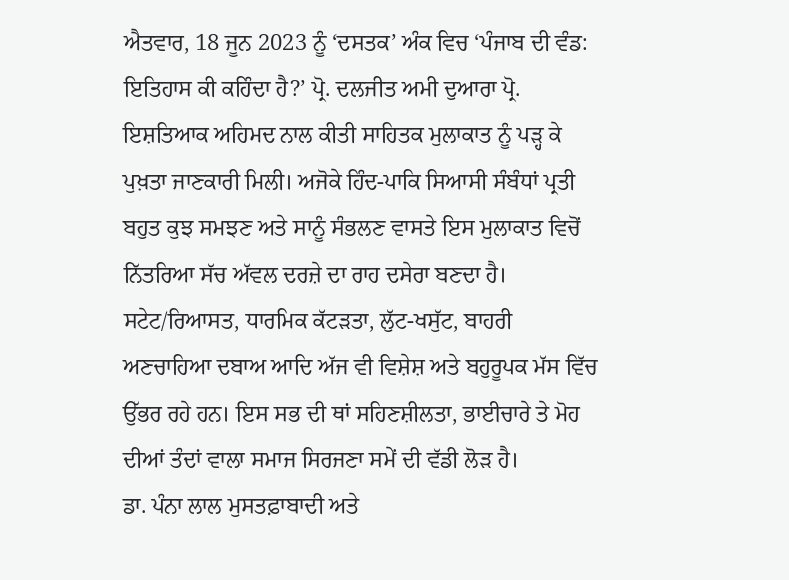ਐਤਵਾਰ, 18 ਜੂਨ 2023 ਨੂੰ ‘ਦਸਤਕ’ ਅੰਕ ਵਿਚ ‘ਪੰਜਾਬ ਦੀ ਵੰਡ: ਇਤਿਹਾਸ ਕੀ ਕਹਿੰਦਾ ਹੈ?’ ਪ੍ਰੋ. ਦਲਜੀਤ ਅਮੀ ਦੁਆਰਾ ਪ੍ਰੋ. ਇਸ਼ਤਿਆਕ ਅਹਿਮਦ ਨਾਲ ਕੀਤੀ ਸਾਹਿਤਕ ਮੁਲਾਕਾਤ ਨੂੰ ਪਡ਼੍ਹ ਕੇ ਪੁਖ਼ਤਾ ਜਾਣਕਾਰੀ ਮਿਲੀ। ਅਜੋਕੇ ਹਿੰਦ-ਪਾਕਿ ਸਿਆਸੀ ਸੰਬੰਧਾਂ ਪ੍ਰਤੀ ਬਹੁਤ ਕੁਝ ਸਮਝਣ ਅਤੇ ਸਾਨੂੰ ਸੰਭਲਣ ਵਾਸਤੇ ਇਸ ਮੁਲਾਕਾਤ ਵਿਚੋਂ ਨਿੱਤਰਿਆ ਸੱਚ ਅੱਵਲ ਦਰਜ਼ੇ ਦਾ ਰਾਹ ਦਸੇਰਾ ਬਣਦਾ ਹੈ। ਸਟੇਟ/ਰਿਆਸਤ, ਧਾਰਮਿਕ ਕੱਟੜਤਾ, ਲੁੱਟ-ਖਸੁੱਟ, ਬਾਹਰੀ ਅਣਚਾਹਿਆ ਦਬਾਅ ਆਦਿ ਅੱਜ ਵੀ ਵਿਸ਼ੇਸ਼ ਅਤੇ ਬਹੁਰੂਪਕ ਮੱਸ ਵਿੱਚ ਉੱਭਰ ਰਹੇ ਹਨ। ਇਸ ਸਭ ਦੀ ਥਾਂ ਸਹਿਣਸ਼ੀਲਤਾ, ਭਾਈਚਾਰੇ ਤੇ ਮੋਹ ਦੀਆਂ ਤੰਦਾਂ ਵਾਲਾ ਸਮਾਜ ਸਿਰਜਣਾ ਸਮੇਂ ਦੀ ਵੱਡੀ ਲੋਡ਼ ਹੈ।
ਡਾ. ਪੰਨਾ ਲਾਲ ਮੁਸਤਫ਼ਾਬਾਦੀ ਅਤੇ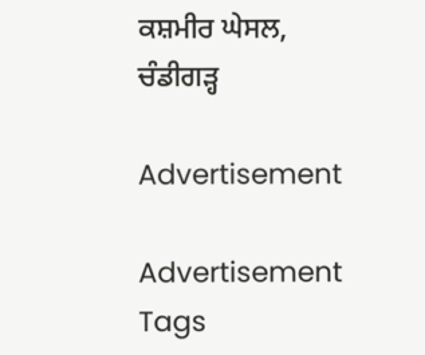ਕਸ਼ਮੀਰ ਘੇਸਲ, ਚੰਡੀਗਡ਼੍ਹ

Advertisement

Advertisement
Tags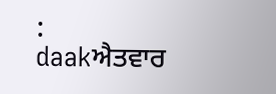:
daakਐਤਵਾਰ